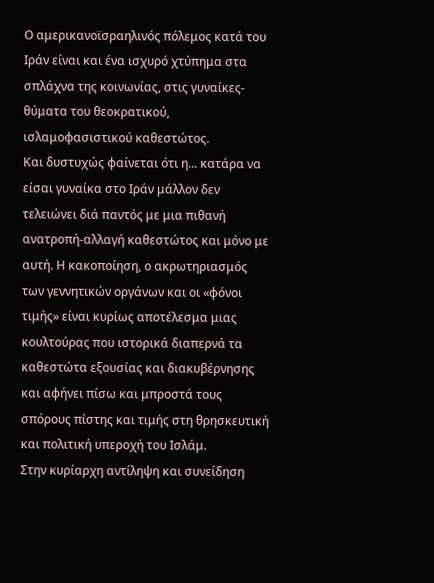Ο αμερικανοϊσραηλινός πόλεμος κατά του Ιράν είναι και ένα ισχυρό χτύπημα στα σπλάχνα της κοινωνίας, στις γυναίκες-θύματα του θεοκρατικού, ισλαμοφασιστικού καθεστώτος.
Και δυστυχώς φαίνεται ότι η... κατάρα να είσαι γυναίκα στο Ιράν μάλλον δεν τελειώνει διά παντός με μια πιθανή ανατροπή-αλλαγή καθεστώτος και μόνο με αυτή. Η κακοποίηση, ο ακρωτηριασμός των γεννητικών οργάνων και οι «φόνοι τιμής» είναι κυρίως αποτέλεσμα μιας κουλτούρας που ιστορικά διαπερνά τα καθεστώτα εξουσίας και διακυβέρνησης και αφήνει πίσω και μπροστά τους σπόρους πίστης και τιμής στη θρησκευτική και πολιτική υπεροχή του Ισλάμ.
Στην κυρίαρχη αντίληψη και συνείδηση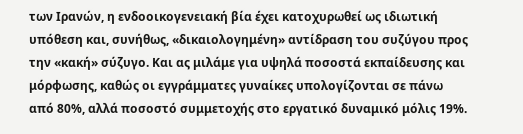των Ιρανών, η ενδοοικογενειακή βία έχει κατοχυρωθεί ως ιδιωτική υπόθεση και, συνήθως, «δικαιολογημένη» αντίδραση του συζύγου προς την «κακή» σύζυγο. Και ας μιλάμε για υψηλά ποσοστά εκπαίδευσης και μόρφωσης, καθώς οι εγγράμματες γυναίκες υπολογίζονται σε πάνω από 80%, αλλά ποσοστό συμμετοχής στο εργατικό δυναμικό μόλις 19%.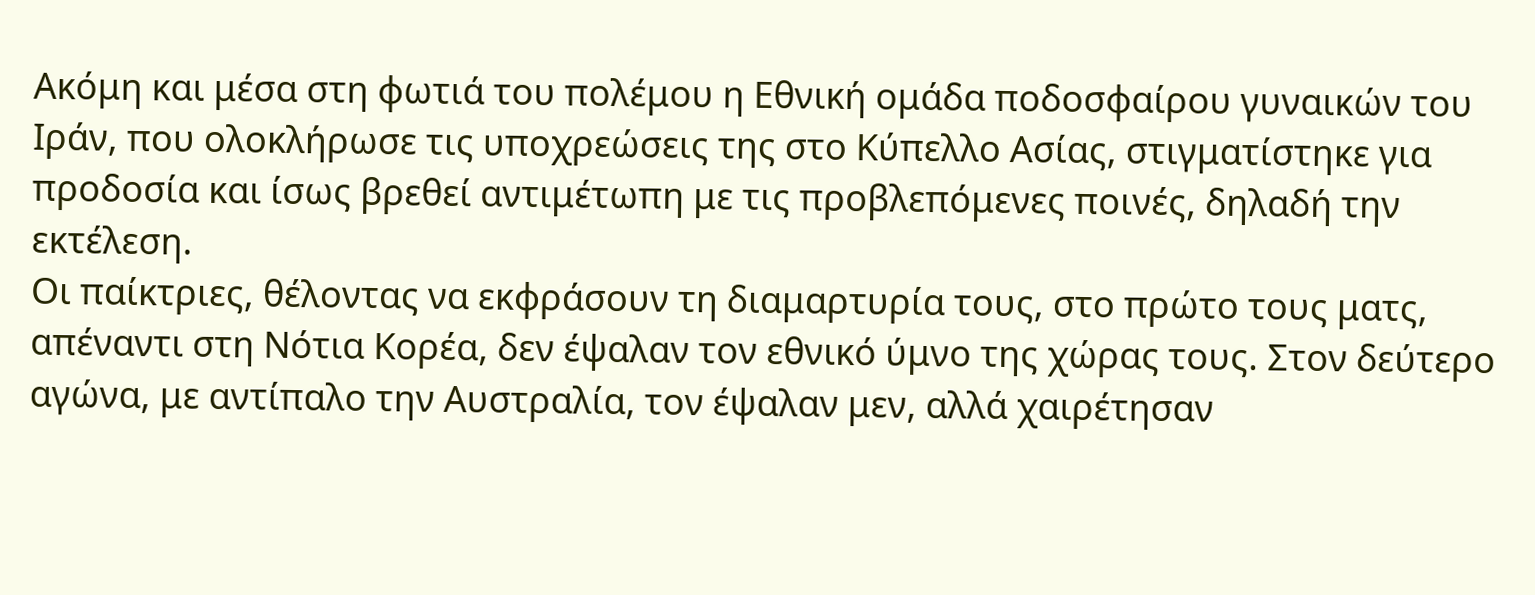Ακόμη και μέσα στη φωτιά του πολέμου η Εθνική ομάδα ποδοσφαίρου γυναικών του Ιράν, που ολοκλήρωσε τις υποχρεώσεις της στο Κύπελλο Ασίας, στιγματίστηκε για προδοσία και ίσως βρεθεί αντιμέτωπη με τις προβλεπόμενες ποινές, δηλαδή την εκτέλεση.
Οι παίκτριες, θέλοντας να εκφράσουν τη διαμαρτυρία τους, στο πρώτο τους ματς, απέναντι στη Νότια Κορέα, δεν έψαλαν τον εθνικό ύμνο της χώρας τους. Στον δεύτερο αγώνα, με αντίπαλο την Αυστραλία, τον έψαλαν μεν, αλλά χαιρέτησαν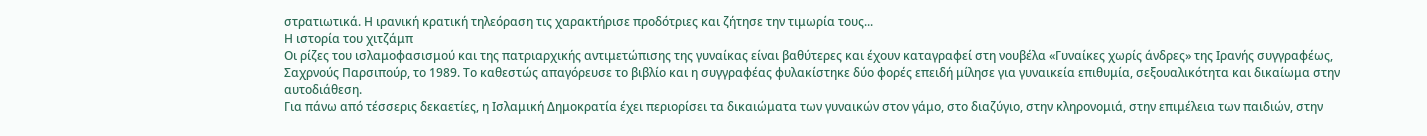στρατιωτικά. Η ιρανική κρατική τηλεόραση τις χαρακτήρισε προδότριες και ζήτησε την τιμωρία τους...
Η ιστορία του χιτζάμπ
Οι ρίζες του ισλαμοφασισμού και της πατριαρχικής αντιμετώπισης της γυναίκας είναι βαθύτερες και έχουν καταγραφεί στη νουβέλα «Γυναίκες χωρίς άνδρες» της Ιρανής συγγραφέως, Σαχρνούς Παρσιπούρ, το 1989. Το καθεστώς απαγόρευσε το βιβλίο και η συγγραφέας φυλακίστηκε δύο φορές επειδή μίλησε για γυναικεία επιθυμία, σεξουαλικότητα και δικαίωμα στην αυτοδιάθεση.
Για πάνω από τέσσερις δεκαετίες, η Ισλαμική Δημοκρατία έχει περιορίσει τα δικαιώματα των γυναικών στον γάμο, στο διαζύγιο, στην κληρονομιά, στην επιμέλεια των παιδιών, στην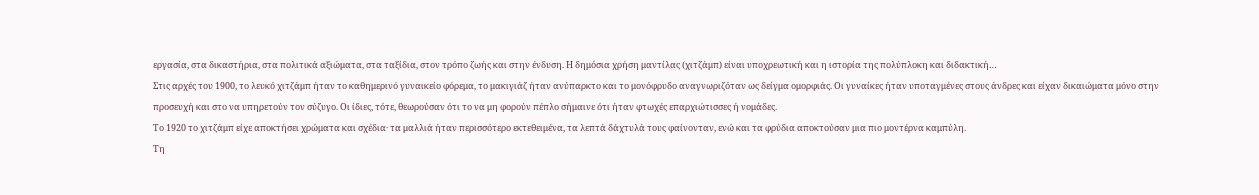εργασία, στα δικαστήρια, στα πολιτικά αξιώματα, στα ταξίδια, στον τρόπο ζωής και στην ένδυση. Η δημόσια χρήση μαντίλας (χιτζάμπ) είναι υποχρεωτική και η ιστορία της πολύπλοκη και διδακτική…
Στις αρχές του 1900, το λευκό χιτζάμπ ήταν το καθημερινό γυναικείο φόρεμα, το μακιγιάζ ήταν ανύπαρκτο και το μονόφρυδο αναγνωριζόταν ως δείγμα ομορφιάς. Οι γυναίκες ήταν υποταγμένες στους άνδρες και είχαν δικαιώματα μόνο στην προσευχή και στο να υπηρετούν τον σύζυγο. Οι ίδιες, τότε, θεωρούσαν ότι το να μη φορούν πέπλο σήμαινε ότι ήταν φτωχές επαρχιώτισσες ή νομάδες.
Το 1920 το χιτζάμπ είχε αποκτήσει χρώματα και σχέδια· τα μαλλιά ήταν περισσότερο εκτεθειμένα, τα λεπτά δάχτυλά τους φαίνονταν, ενώ και τα φρύδια αποκτούσαν μια πιο μοντέρνα καμπύλη.
Τη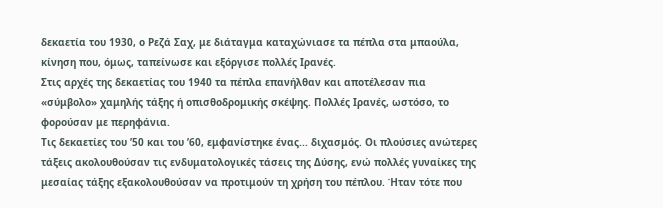δεκαετία του 1930, ο Ρεζά Σαχ, με διάταγμα καταχώνιασε τα πέπλα στα μπαούλα, κίνηση που, όμως, ταπείνωσε και εξόργισε πολλές Ιρανές.
Στις αρχές της δεκαετίας του 1940 τα πέπλα επανήλθαν και αποτέλεσαν πια «σύμβολο» χαμηλής τάξης ή οπισθοδρομικής σκέψης. Πολλές Ιρανές, ωστόσο, το φορούσαν με περηφάνια.
Τις δεκαετίες του ’50 και του ’60, εμφανίστηκε ένας... διχασμός. Οι πλούσιες ανώτερες τάξεις ακολουθούσαν τις ενδυματολογικές τάσεις της Δύσης, ενώ πολλές γυναίκες της μεσαίας τάξης εξακολουθούσαν να προτιμούν τη χρήση του πέπλου. Ήταν τότε που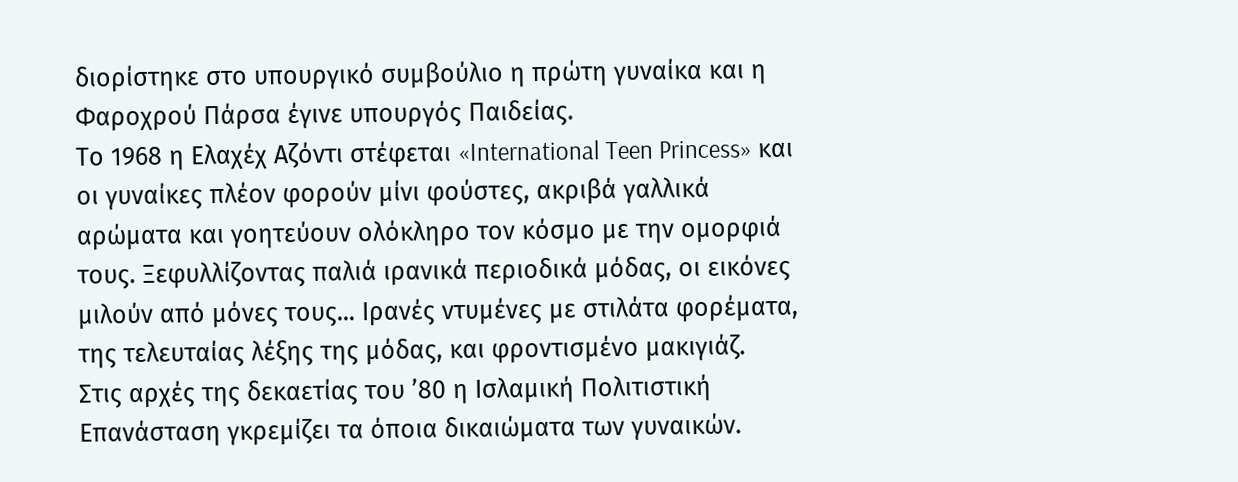διορίστηκε στο υπουργικό συμβούλιο η πρώτη γυναίκα και η Φαροχρού Πάρσα έγινε υπουργός Παιδείας.
Το 1968 η Ελαχέχ Αζόντι στέφεται «International Teen Princess» και οι γυναίκες πλέον φορούν μίνι φούστες, ακριβά γαλλικά αρώματα και γοητεύουν ολόκληρο τον κόσμο με την ομορφιά τους. Ξεφυλλίζοντας παλιά ιρανικά περιοδικά μόδας, οι εικόνες μιλούν από μόνες τους... Ιρανές ντυμένες με στιλάτα φορέματα, της τελευταίας λέξης της μόδας, και φροντισμένο μακιγιάζ.
Στις αρχές της δεκαετίας του ’80 η Ισλαμική Πολιτιστική Επανάσταση γκρεμίζει τα όποια δικαιώματα των γυναικών.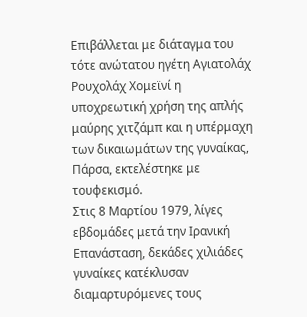Επιβάλλεται με διάταγμα του τότε ανώτατου ηγέτη Αγιατολάχ Ρουχολάχ Χομεϊνί η υποχρεωτική χρήση της απλής μαύρης χιτζάμπ και η υπέρμαχη των δικαιωμάτων της γυναίκας, Πάρσα, εκτελέστηκε με τουφεκισμό.
Στις 8 Μαρτίου 1979, λίγες εβδομάδες μετά την Ιρανική Επανάσταση, δεκάδες χιλιάδες γυναίκες κατέκλυσαν διαμαρτυρόμενες τους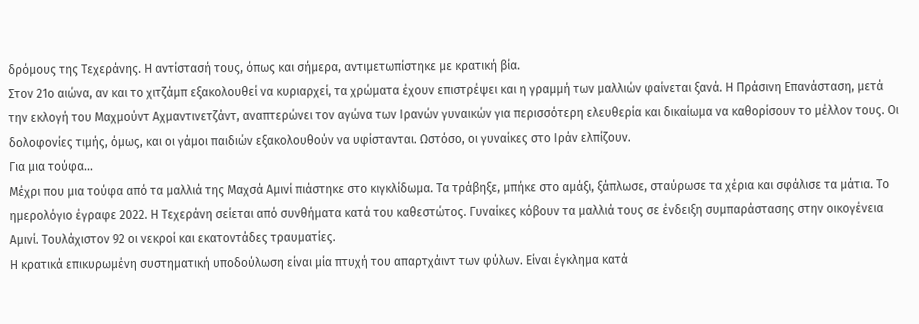δρόμους της Τεχεράνης. Η αντίστασή τους, όπως και σήμερα, αντιμετωπίστηκε με κρατική βία.
Στον 21ο αιώνα, αν και το χιτζάμπ εξακολουθεί να κυριαρχεί, τα χρώματα έχουν επιστρέψει και η γραμμή των μαλλιών φαίνεται ξανά. Η Πράσινη Επανάσταση, μετά την εκλογή του Μαχμούντ Αχμαντινετζάντ, αναπτερώνει τον αγώνα των Ιρανών γυναικών για περισσότερη ελευθερία και δικαίωμα να καθορίσουν το μέλλον τους. Οι δολοφονίες τιμής, όμως, και οι γάμοι παιδιών εξακολουθούν να υφίστανται. Ωστόσο, οι γυναίκες στο Ιράν ελπίζουν.
Για μια τούφα…
Μέχρι που μια τούφα από τα μαλλιά της Μαχσά Αμινί πιάστηκε στο κιγκλίδωμα. Τα τράβηξε, μπήκε στο αμάξι, ξάπλωσε, σταύρωσε τα χέρια και σφάλισε τα μάτια. Το ημερολόγιο έγραφε 2022. Η Τεχεράνη σείεται από συνθήματα κατά του καθεστώτος. Γυναίκες κόβουν τα μαλλιά τους σε ένδειξη συμπαράστασης στην οικογένεια Αμινί. Τουλάχιστον 92 οι νεκροί και εκατοντάδες τραυματίες.
Η κρατικά επικυρωμένη συστηματική υποδούλωση είναι μία πτυχή του απαρτχάιντ των φύλων. Είναι έγκλημα κατά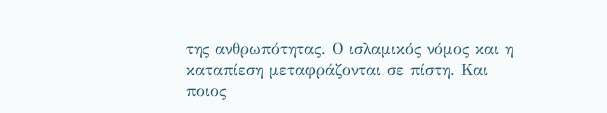της ανθρωπότητας. Ο ισλαμικός νόμος και η καταπίεση μεταφράζονται σε πίστη. Και ποιος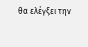θα ελέγξει την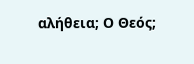αλήθεια; Ο Θεός;